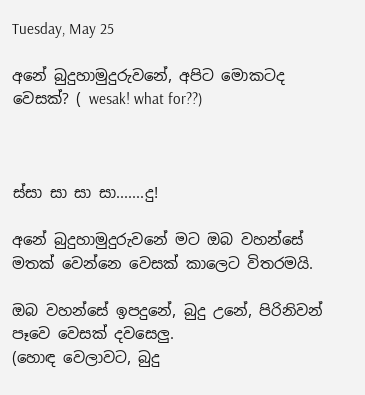Tuesday, May 25

අනේ බුදුහාමුදුරුවනේ, අපිට මොකටද වෙසක්? ( wesak! what for??)



ස්සා සා සා සා.......දු!

අනේ බුදුහාමුදුරුවනේ මට ඔබ වහන්සේ මතක් වෙන්නෙ වෙසක් කාලෙට විතරමයි.

ඔබ වහන්සේ ඉපදුනේ, බුදු උනේ, පිරිනිවන් පෑවෙ වෙසක් දවසෙලු.
(හොඳ වෙලාවට, බුදු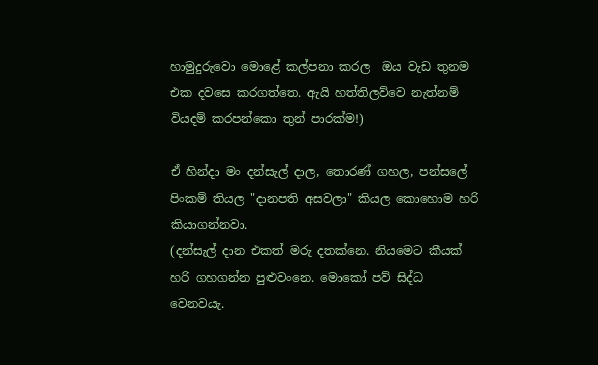හාමුදුරුවො මොළේ කල්පනා කරල  ඔය වැඩ තුනම එක දවසෙ කරගත්තෙ. ඇයි හත්තිලව්වෙ නැත්නම් වියදම් කරපන්කො තුන් පාරක්ම!)

ඒ හින්දා මං දන්සැල් දාල, තොරණ් ගහල, පන්සලේ පිංකම් තියල "දානපති අසවලා" කියල කොහොම හරි කියාගන්නවා.
(දන්සැල් දාන එකත් මරු දතක්නෙ. නියමෙට කීයක් හරි ගහගන්න පුළුවංනෙ. මොකෝ පව් සිද්ධ වෙනවයැ.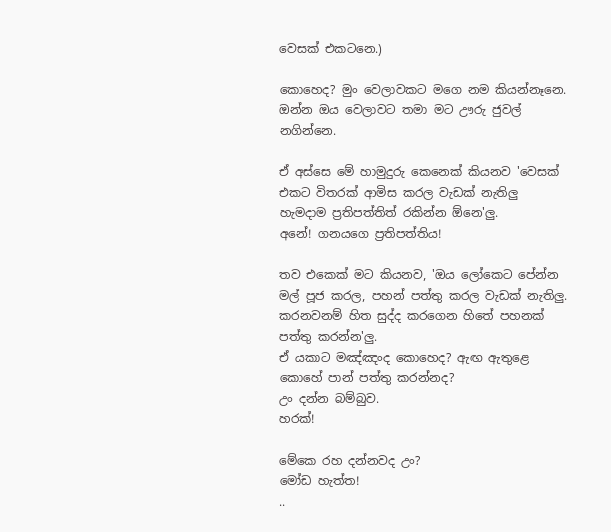වෙසක් එකටනෙ.)

කොහෙද? මුං වෙලාවකට මගෙ නම කියන්නෑනෙ.
ඔන්න ඔය වෙලාවට තමා මට ඌරු ජුවල් නගින්නෙ.

ඒ අස්සෙ මේ හාමුදුරු කෙනෙක් කියනව 'වෙසක් එකට විතරක් ආමිස කරල වැඩක් නැතිලු හැමදාම ප්‍රතිපත්තිත් රකින්න ඕනෙ'ලු.
අනේ! ගනයගෙ ප්‍රතිපත්තිය!

තව එකෙක් මට කියනව, 'ඔය ලෝකෙට පේන්න මල් පූජ කරල, පහන් පත්තු කරල වැඩක් නැතිලු. කරනවනම් හිත සුද්ද කරගෙන හිතේ පහනක් පත්තු කරන්න'ලු.
ඒ යකාට මඤ්ඤංද කොහෙද? ඇඟ ඇතුළෙ කොහේ පාන් පත්තු කරන්නද?
උං දන්න බම්බුව.
හරක්!

මේකෙ රහ දන්නවද උං?
මෝඩ හැත්ත!
..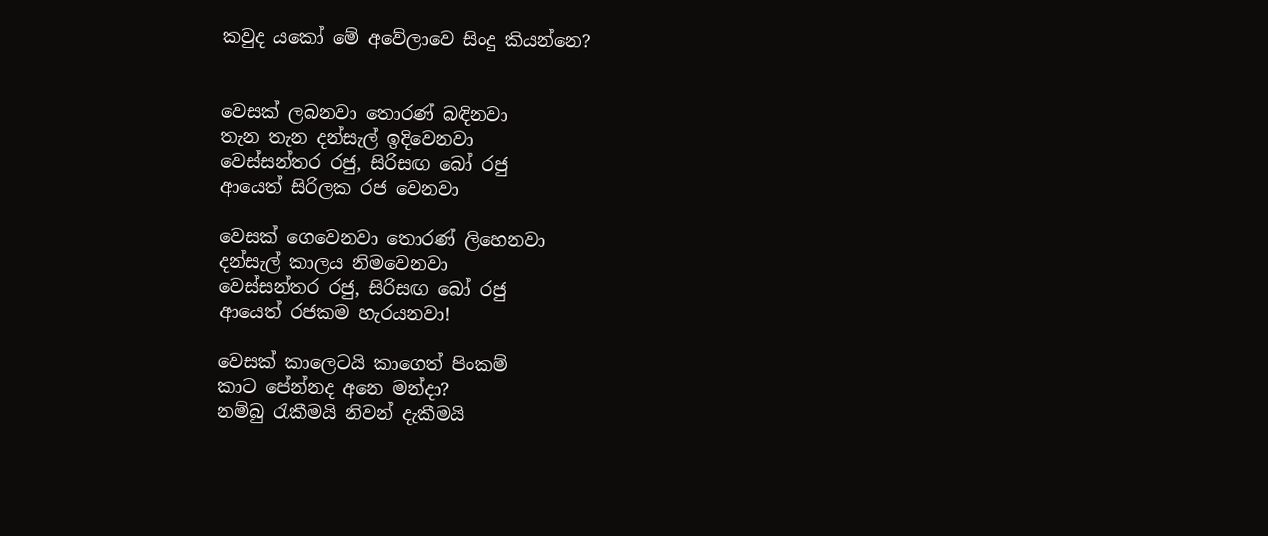කවුද යකෝ මේ අවේලාවෙ සිංදු කියන්නෙ?


වෙසක් ලබනවා තොරණ් බඳිනවා
තැන තැන දන්සැල් ඉදිවෙනවා
වෙස්සන්තර රජු, සිරිසඟ බෝ රජු
ආයෙත් සිරිලක රජ වෙනවා

වෙසක් ගෙවෙනවා තොරණ් ලිහෙනවා
දන්සැල් කාලය නිමවෙනවා
වෙස්සන්තර රජු, සිරිසඟ බෝ රජු
ආයෙත් රජකම හැරයනවා!

වෙසක් කාලෙටයි කාගෙත් පිංකම්
කාට පේන්නද අනෙ මන්දා?
නම්බු රැකීමයි නිවන් දැකීමයි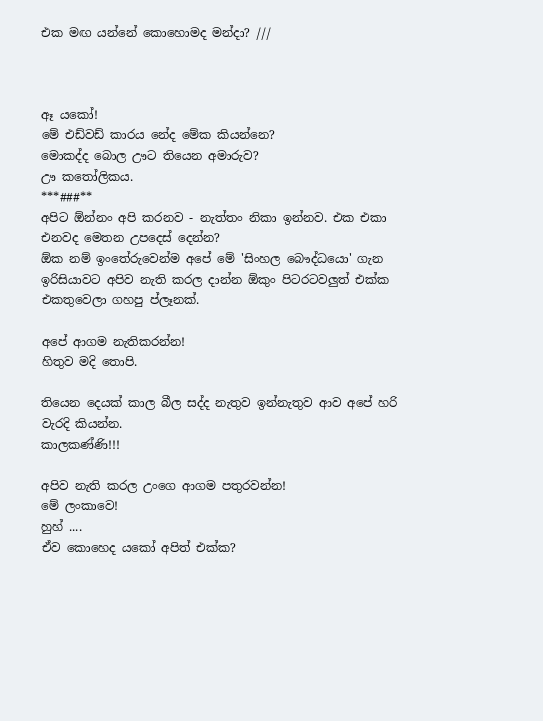එක මඟ යන්නේ කොහොමද මන්දා? ///



ඈ යකෝ!
මේ එඩ්වඩ් කාරය නේද මේක කියන්නෙ?
මොකද්ද බොල ඌට තියෙන අමාරුව?
ඌ කතෝලිකය.
***###**
අපිට ඕන්නං අපි කරනව - නැත්තං නිකා ඉන්නව. එක එකා එනවද මෙතන උපදෙස් දෙන්න?
ඕක නම් ඉංතේරුවෙන්ම අපේ මේ 'සිංහල බෞද්ධයො' ගැන ඉරිසියාවට අපිව නැති කරල දාන්න ඕකුං පිටරටවලුත් එක්ක එකතුවෙලා ගහපු ප්ලෑනක්.

අපේ ආගම නැතිකරන්න!
හිතුව මදි තොපි.

තියෙන දෙයක් කාල බීල සද්ද නැතුව ඉන්නැතුව ආව අපේ හරි වැරදි කියන්න.
කාලකණ්ණි!!!

අපිව නැති කරල උංගෙ ආගම පතුරවන්න!
මේ ලංකාවෙ!
හුහ් ....
ඒව කොහෙද යකෝ අපිත් එක්ක?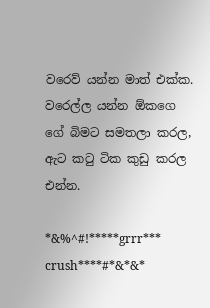වරෙව් යන්න මාත් එක්ක.
වරෙල්ල යන්න ඕකගෙ ගේ බිමට සමතලා කරල, ඇට කටු ටික කුඩු කරල එන්න.

*&%^#!*****grrr*** crush****#*&*&*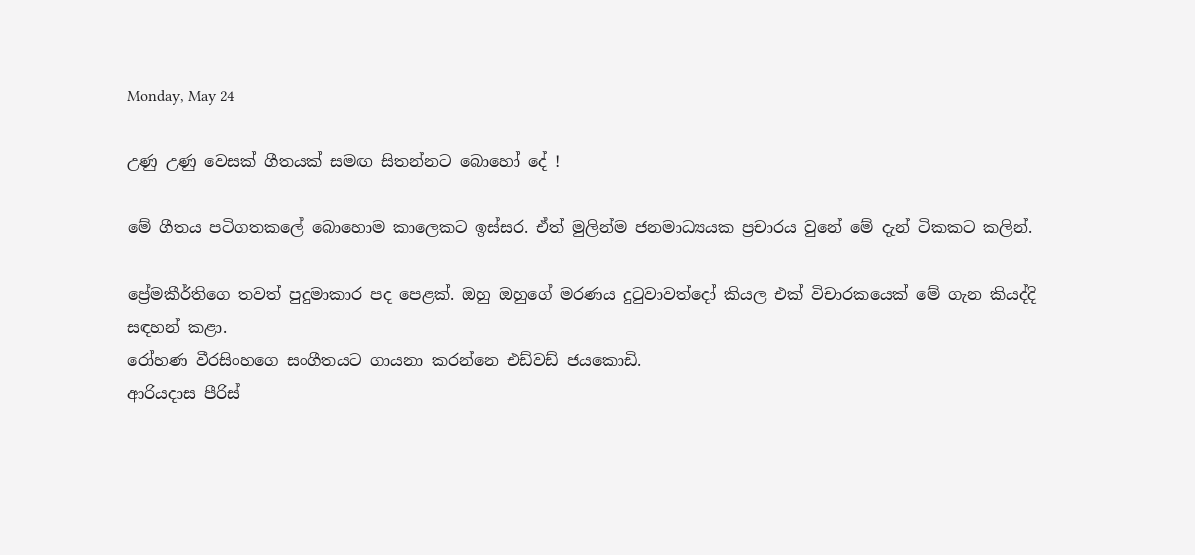Monday, May 24

උණු උණු වෙසක් ගීතයක් සමඟ සිතන්නට බොහෝ දේ !

මේ ගීතය පටිගතකලේ බොහොම කාලෙකට ඉස්සර. ඒත් මුලින්ම ජනමාධ්‍යයක ප්‍රචාරය වුනේ මේ දැන් ටිකකට කලින්.

ප්‍රේමකීර්තිගෙ තවත් පුදුමාකාර පද පෙළක්. ඔහු ඔහුගේ මරණය දුටුවාවත්දෝ කියල එක් විචාරකයෙක් මේ ගැන කියද්දි සඳහන් කළා.
රෝහණ වීරසිංහගෙ සංගීතයට ගායනා කරන්නෙ එඩ්වඩ් ජයකොඩි.
ආරියදාස පීරිස්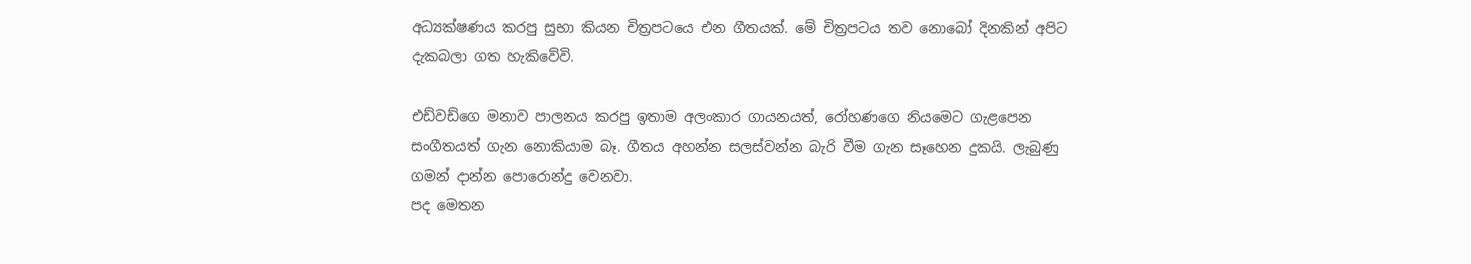අධ්‍යක්ෂණය කරපු සුභා කියන චිත්‍රපටයෙ එන ගීතයක්. මේ චිත්‍රපටය තව නොබෝ දිනකින් අපිට දැකබලා ගත හැකිවේවි.

එඩ්වඩ්ගෙ මනාව පාලනය කරපු ඉතාම අලංකාර ගායනයත්, රෝහණගෙ නියමෙට ගැළපෙන සංගීතයත් ගැන නොකියාම බෑ. ගීතය අහන්න සලස්වන්න බැරි වීම ගැන සෑහෙන දුකයි. ලැබුණු ගමන් දාන්න පොරොන්දු වෙනවා.
පද මෙතන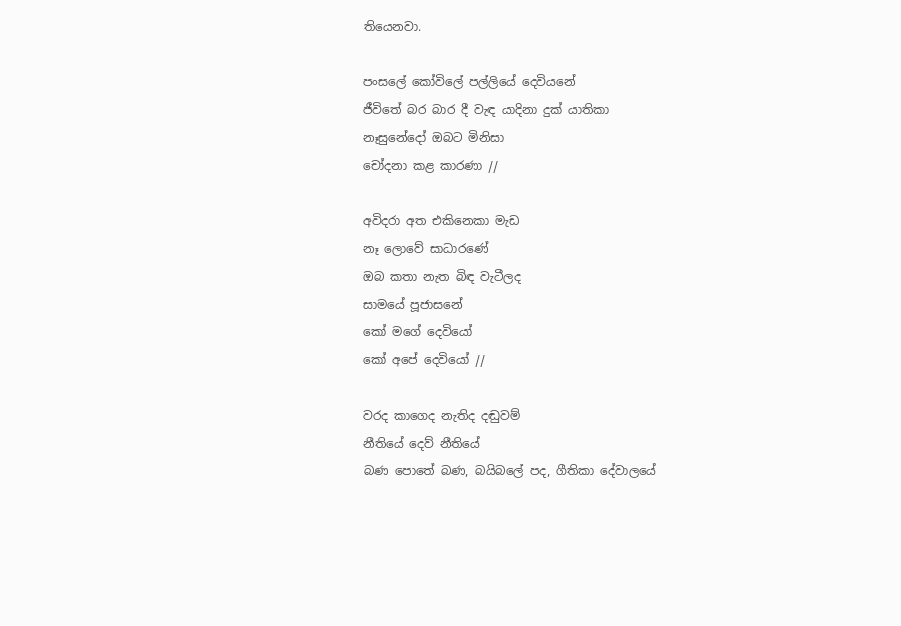තියෙනවා.

පංසලේ කෝවිලේ පල්ලියේ දෙවියනේ
ජීවිතේ බර බාර දී වැඳ යාදිනා දුක් යාතිකා
නෑසුනේදෝ ඔබට මිනිසා
චෝදනා කළ කාරණා //

අවිදරා අත එකිනෙකා මැඩ
නෑ ලොවේ සාධාරණේ
ඔබ කතා නැත බිඳ වැටීලද
සාමයේ පූජාසනේ
කෝ මගේ දෙවියෝ
කෝ අපේ දෙවියෝ //

වරද කාගෙද නැතිද දඬුවම්
නීතියේ දෙව් නීතියේ
බණ පොතේ බණ, බයිබලේ පද, ගීතිකා දේවාලයේ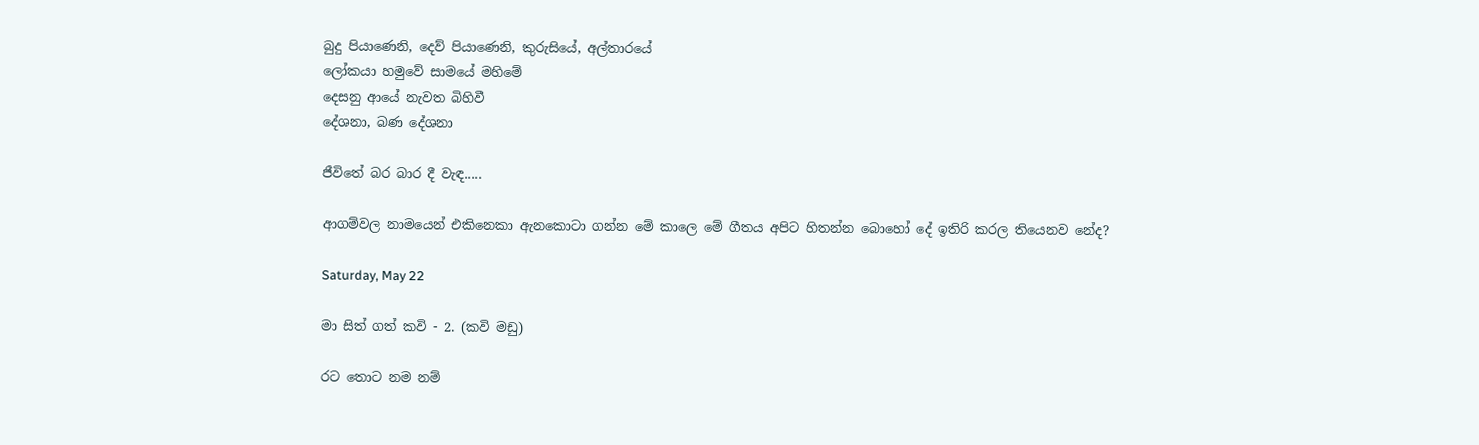බුදු පියාණෙනි, දෙව් පියාණෙනි, කුරුසියේ, අල්තාරයේ
ලෝකයා හමුවේ සාමයේ මහිමේ
දෙසනු ආයේ නැවත බිහිවී
දේශනා, බණ දේශනා

ජීවිතේ බර බාර දී වැඳ.....

ආගම්වල නාමයෙන් එකිනෙකා ඇනකොටා ගන්න මේ කාලෙ මේ ගීතය අපිට හිතන්න බොහෝ දේ ඉතිරි කරල තියෙනව නේද?

Saturday, May 22

මා සිත් ගත් කවි - 2. (කවි මඩු)

රට තොට නම නම්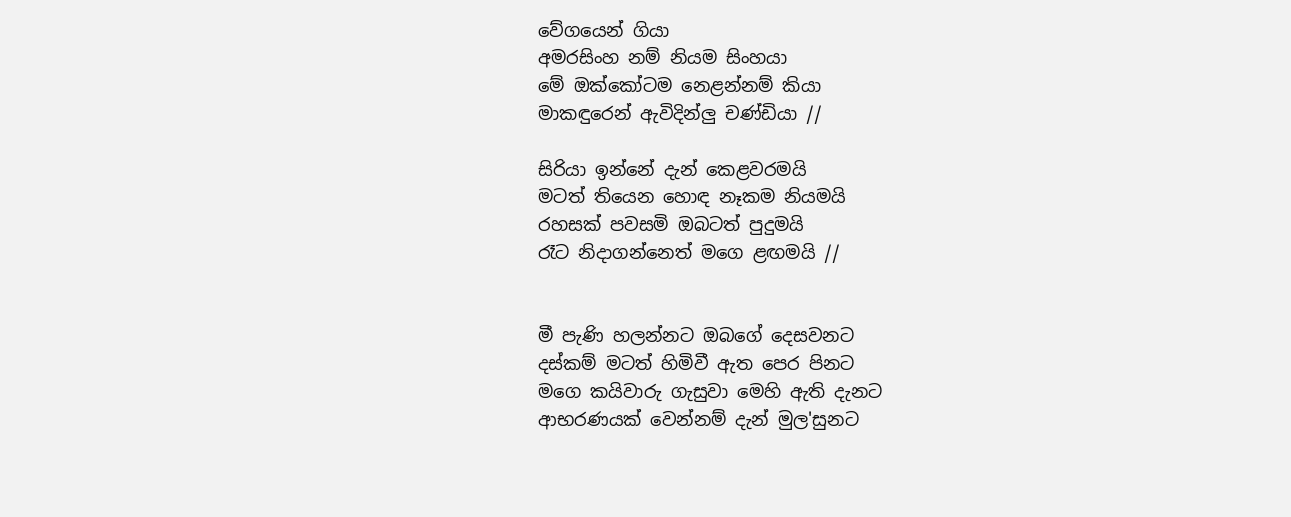වේගයෙන් ගියා
අමරසිංහ නම් නියම සිංහයා
මේ ඔක්කෝටම නෙළන්නම් කියා
මාකඳුරෙන් ඇවිදින්ලු චණ්ඩියා //

සිරියා ඉන්නේ දැන් කෙළවරමයි
මටත් තියෙන හොඳ නෑකම නියමයි
රහසක් පවසමි ඔබටත් පුදුමයි
රෑට නිදාගන්නෙත් මගෙ ළඟමයි //


මී පැණි හලන්නට ඔබගේ දෙසවනට
දස්කම් මටත් හිමිවී ඇත පෙර පිනට
මගෙ කයිවාරු ගැසුවා මෙහි ඇති දැනට
ආභරණයක් වෙන්නම් දැන් මුල'සුනට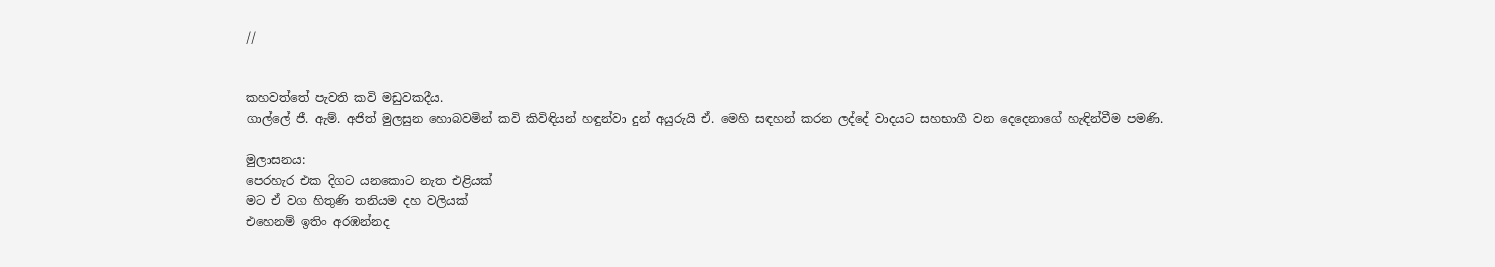//


කහවත්තේ පැවති කවි මඩුවකදීය.
ගාල්ලේ ජී. ඇම්. අජිත් මුලසුන හොබවමින් කවි කිවිඳියන් හඳුන්වා දුන් අයුරුයි ඒ. මෙහි සඳහන් කරන ලද්දේ වාදයට සහභාගී වන දෙදෙනාගේ හැඳින්වීම පමණි.

මුලාසනය:
පෙරහැර එක දිගට යනකොට නැත එළියක්
මට ඒ වග හිතුණි තනියම දහ වලියක්
එහෙනම් ඉතිං අරඹන්නද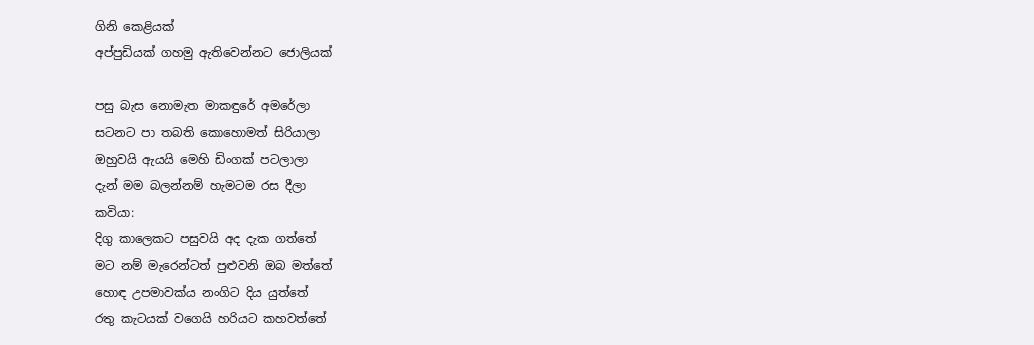ගිනි කෙළියක්
අප්පුඩියක් ගහමු ඇතිවෙන්නට ජොලියක්

පසු බැස නොමැත මාකඳුරේ අමරේලා
සටනට පා තබති කොහොමත් සිරියාලා
ඔහුවයි ඇයයි මෙහි ඩිංගක් පටලාලා
දැන් මම බලන්නම් හැමටම රස දීලා
කවියා:
දිගු කාලෙකට පසුවයි අද දැක ගත්තේ
මට නම් මැරෙන්ටත් පුළුවනි ඔබ මත්තේ
හොඳ උපමාවක්ය නංගිට දිය යුත්තේ
රතු කැටයක් වගෙයි හරියට කහවත්තේ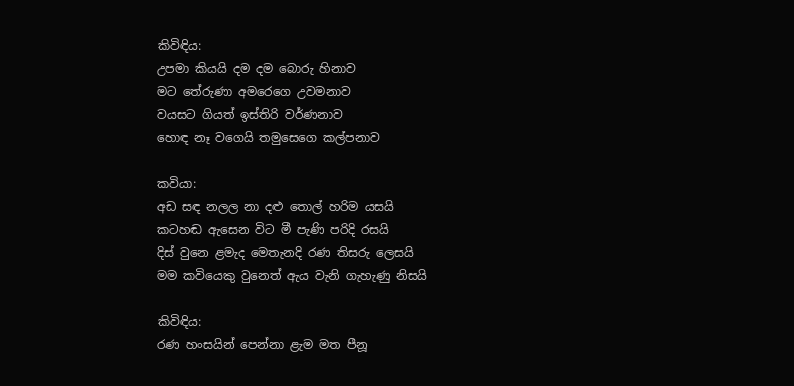කිවිඳිය:
උපමා කියයි දම දම බොරු හිනාව
මට තේරුණා අමරෙගෙ උවමනාව
වයසට ගියත් ඉස්තිරි වර්ණනාව
හොඳ නෑ වගෙයි තමුසෙගෙ කල්පනාව

කවියා:
අඩ සඳ නලල නා දළු තොල් හරිම යසයි
කටහඬ ඇසෙන විට මී පැණි පරිදි රසයි
දිස් වුනෙ ළමැද මෙතැනදි රණ තිසරු ලෙසයි
මම කවියෙකු වුනෙත් ඇය වැනි ගැහැණු නිසයි

කිවිඳිය:
රණ හංසයින් පෙන්නා ළැම මත පීනූ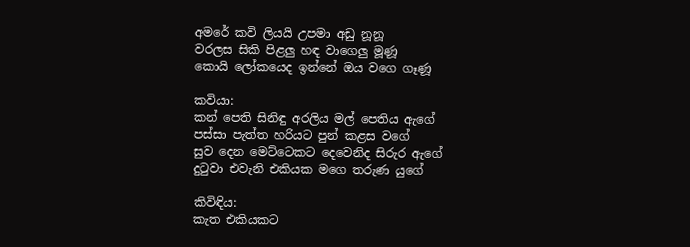අමරේ කවි ලියයි උපමා අඩු නූනූ
වරලස සිකි පිළලු හඳ වාගෙලු මූණූ
කොයි ලෝකයෙද ඉන්නේ ඔය වගෙ ගෑණූ

කවියා:
කන් පෙති සිනිඳු අරලිය මල් පෙතිය ඇගේ
පස්සා පැත්ත හරියට පුන් කළස වගේ
සුව දෙන මෙට්ටෙකට දෙවෙනිද සිරුර ඇගේ
දුටුවා එවැනි එකියක මගෙ තරුණ යුගේ

කිවිඳිය:
කැත එකියකට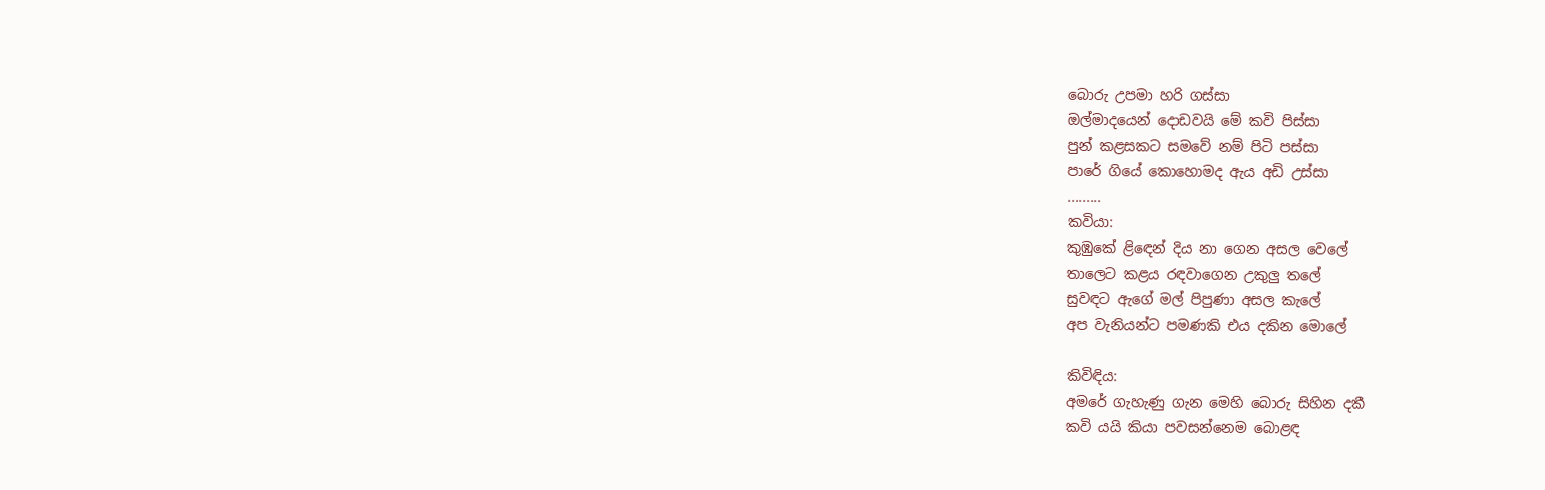බොරු උපමා හරි ගස්සා
ඔල්මාදයෙන් දොඩවයි මේ කවි පිස්සා
පුන් කළසකට සමවේ නම් පිටි පස්සා
පාරේ ගියේ කොහොමද ඇය අඩි උස්සා
.........
කවියා:
කුඹුකේ ළිඳෙන් දිය නා ගෙන අසල වෙලේ
තාලෙට කළය රඳවාගෙන උකුලු තලේ
සුවඳට ඇගේ මල් පිපුණා අසල කැලේ
අප වැනියන්ට පමණකි එය දකින මොලේ

කිවිඳිය:
අමරේ ගැහැණු ගැන මෙහි බොරු සිහින දකී
කවි යයි කියා පවසන්නෙම බොළඳ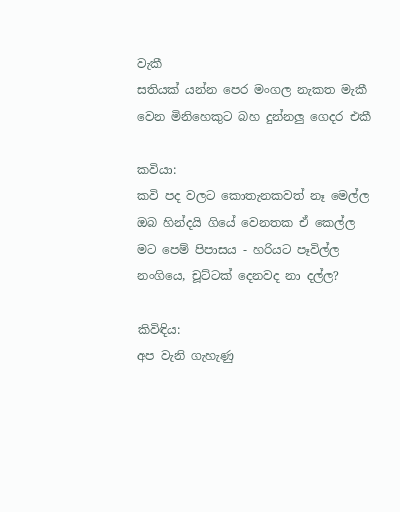වැකී
සතියක් යන්න පෙර මංගල නැකත මැකී
වෙන මිනිහෙකුට බහ දුන්නලු ගෙදර එකී

කවියා:
කවි පද වලට කොතැනකවත් නෑ මෙල්ල
ඔබ හින්දයි ගියේ වෙනතක ඒ කෙල්ල
මට පෙම් පිපාසය - හරියට පෑවිල්ල
නංගියෙ, චූට්ටක් දෙනවද නා දල්ල?

කිවිඳිය:
අප වැනි ගැහැණු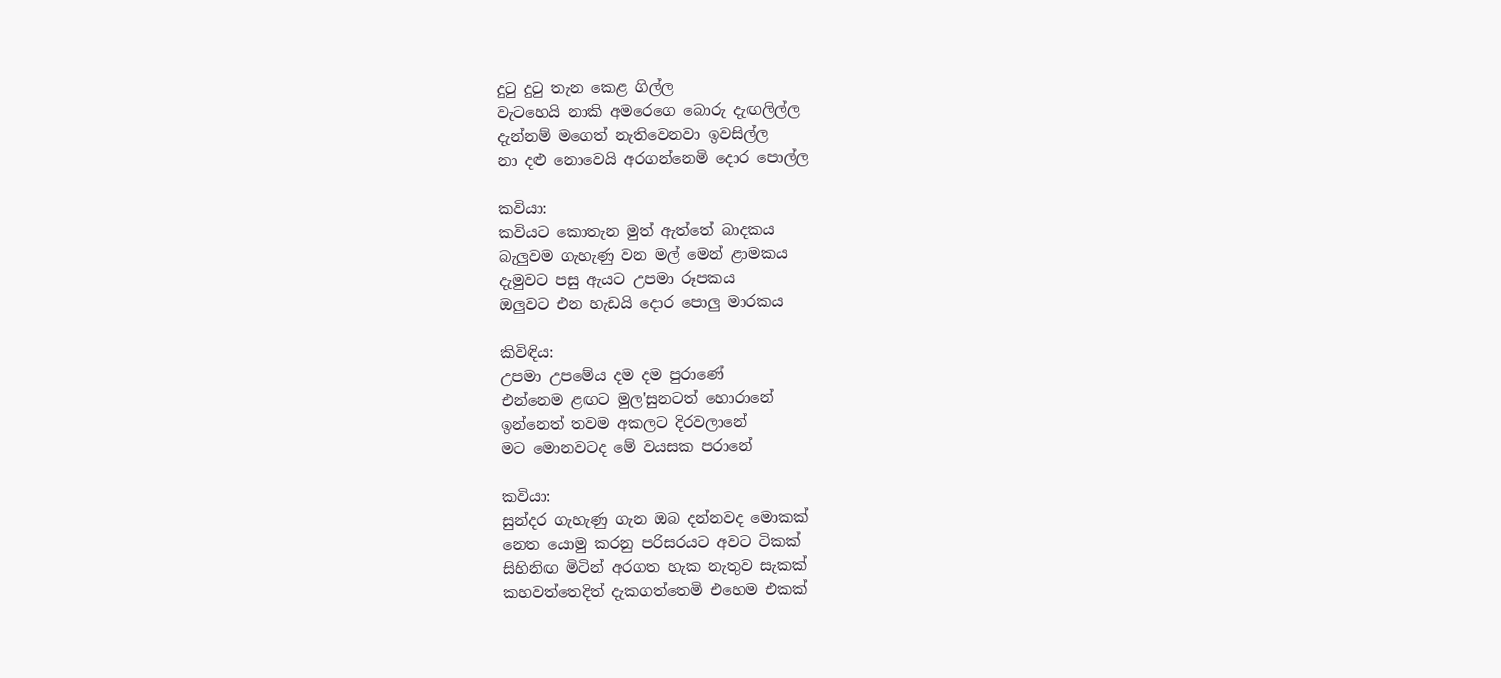දුටු දුටු තැන කෙළ ගිල්ල
වැටහෙයි නාකි අමරෙගෙ බොරු දැඟලිල්ල
දැන්නම් මගෙත් නැතිවෙනවා ඉවසිල්ල
නා දළු නොවෙයි අරගන්නෙමි දොර පොල්ල

කවියා:
කවියට කොතැන මුත් ඇත්තේ බාදකය
බැලුවම ගැහැණු වන මල් මෙන් ළාමකය
දැමුවට පසු ඇයට උපමා රූපකය
ඔලුවට එන හැඩයි දොර පොලු මාරකය

කිවිඳිය:
උපමා උපමේය දම දම පුරාණේ
එන්නෙම ළඟට මුල'සුනටත් හොරානේ
ඉන්නෙත් තවම අකලට දිරවලානේ
මට මොනවටද මේ වයසක පරානේ

කවියා:
සුන්දර ගැහැණු ගැන ඔබ දන්නවද මොකක්
නෙත යොමු කරනු පරිසරයට අවට ටිකක්
සිහිනිඟ මිටින් අරගත හැක නැතුව සැකක්
කහවත්තෙදිත් දැකගත්තෙමි එහෙම එකක්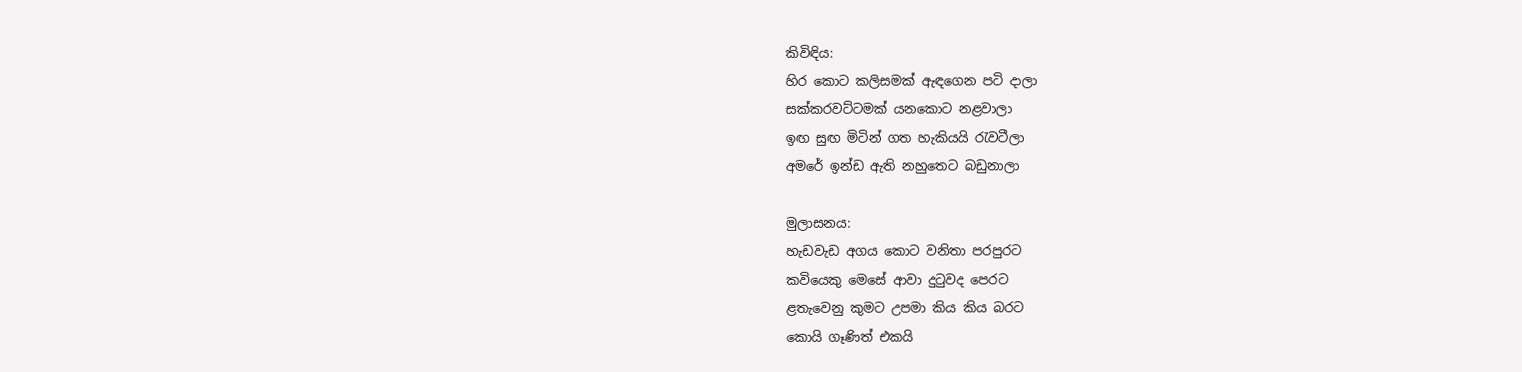කිවිඳිය:
හිර කොට කලිසමක් ඇඳගෙන පටි දාලා
සක්කරවට්ටමක් යනකොට නළවාලා
ඉඟ සුඟ මිටින් ගත හැකියයි රැවටීලා
අමරේ ඉන්ඩ ඇති නහුතෙට බඩුනාලා

මුලාසනය:
හැඩවැඩ අගය කොට වනිතා පරපුරට
කවියෙකු මෙසේ ආවා දුටුවද පෙරට
ළතැවෙනු කුමට උපමා කිය කිය බරට
කොයි ගෑණිත් එකයි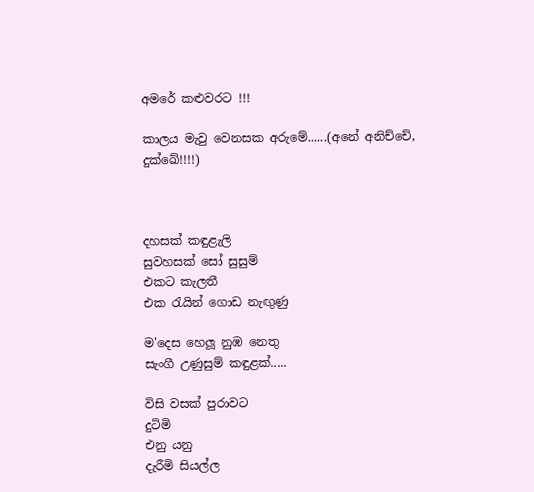අමරේ කළුවරට !!!

කාලය මැවු වෙනසක අරුමේ......(අනේ අනිච්චේ, දුක්ඛේ!!!!)



දහසක් කඳුළැලි
සුවහසක් සෝ සුසුම්
එකට කැලතී
එක රැයින් ගොඩ නැඟුණු

ම'දෙස හෙලූ නුඹ නෙතු
සැංගී උණුසුම් කඳුළක්.....

විසි වසක් පුරාවට
දුටිමි
එනු යනු
දැරීමි සියල්ල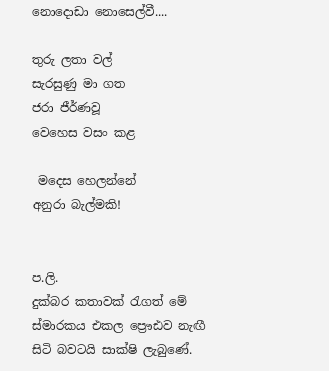නොදොඩා නොසෙල්වී....

තුරු ලතා වල්
සැරසුණු මා ගත
ජරා ජීර්ණවූ
වෙහෙස වසං කළ

 මදෙස හෙලන්නේ
අනුරා බැල්මකි!


ප.ලි.
දුක්බර කතාවක් රැගත් මේ ස්මාරකය එකල ප්‍රෞඪව නැඟී සිටි බවටයි සාක්ෂි ලැබුණේ.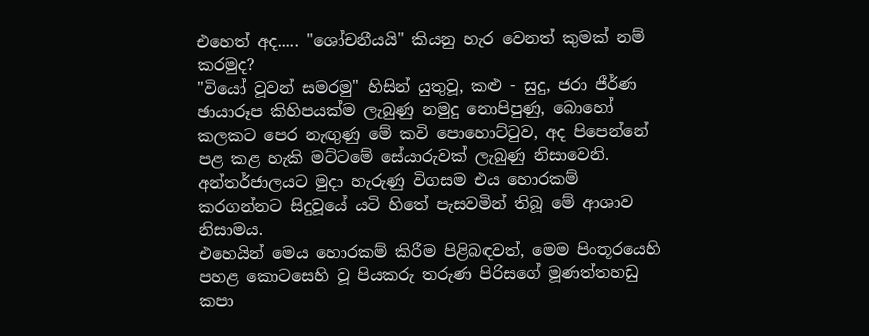එහෙත් අද..... "ශෝචනීයයි" කියනු හැර වෙනත් කුමක් නම් කරමුද?
"වියෝ වූවන් සමරමු" හිසින් යුතුවූ, කළු - සුදු, ජරා ජීර්ණ ඡායාරූප කිහිපයක්ම ලැබුණු නමුදු නොපිපුණු, බොහෝ කලකට පෙර නැඟුණු මේ කවි පොහොට්ටුව, අද පිපෙන්නේ පළ කළ හැකි මට්ටමේ සේයාරුවක් ලැබුණු නිසාවෙනි.
අන්තර්ජාලයට මුදා හැරුණු විගසම එය හොරකම් කරගන්නට සිදුවූයේ යටි හිතේ පැසවමින් තිබූ මේ ආශාව නිසාමය.
එහෙයින් මෙය හොරකම් කිරීම පිළිබඳවත්, මෙම පිංතූරයෙහි පහළ කොටසෙහි වූ පියකරු තරුණ පිරිසගේ මූණත්තහඩු කපා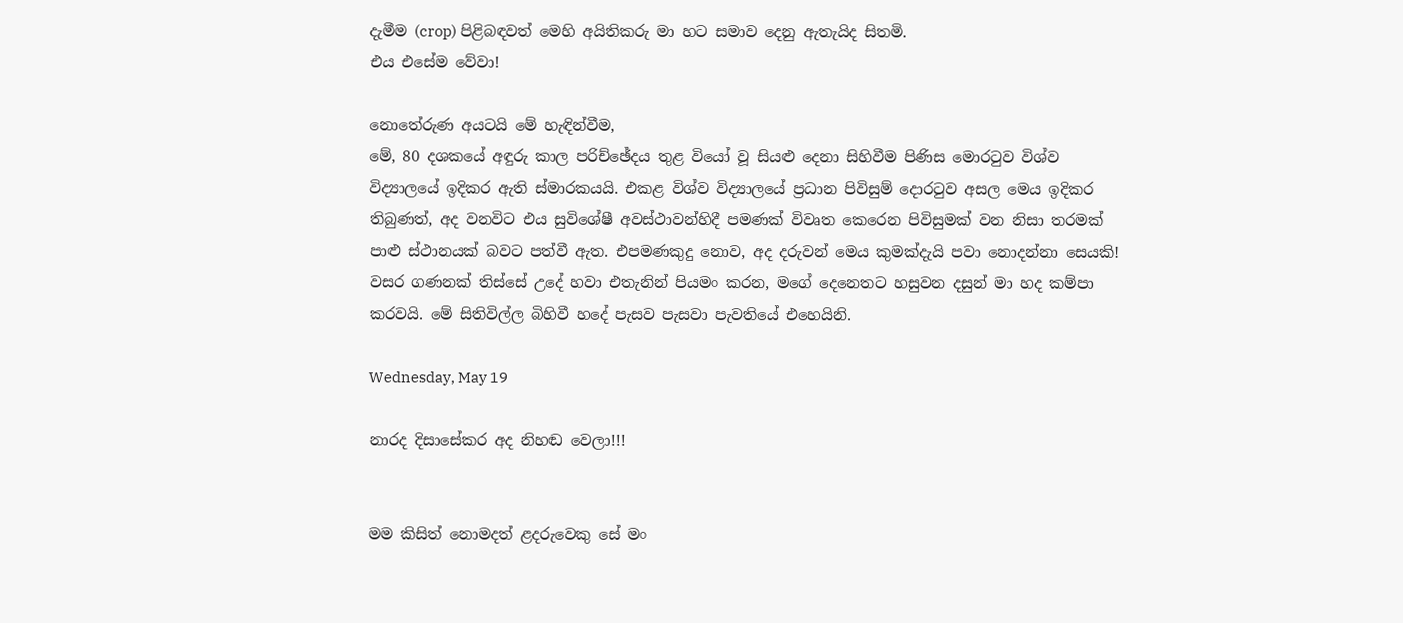දැමීම (crop) පිළිබඳවත් මෙහි අයිතිකරු මා හට සමාව දෙනු ඇතැයිද සිතමි.
එය එසේම වේවා!

නොතේරුණ අයටයි මේ හැඳින්වීම,
මේ, 80 දශකයේ අඳුරු කාල පරිච්ඡේදය තුළ වියෝ වූ සියළු දෙනා සිහිවීම පිණිස මොරටුව විශ්ව විද්‍යාලයේ ඉදිකර ඇති ස්මාරකයයි. එකළ විශ්ව විද්‍යාලයේ ප්‍රධාන පිවිසුම් දොරටුව අසල මෙය ඉදිකර තිබුණත්, අද වනවිට එය සුවිශේෂී අවස්ථාවන්හිදී පමණක් විවෘත කෙරෙන පිවිසුමක් වන නිසා තරමක් පාළු ස්ථානයක් බවට පත්වී ඇත. එපමණකුදු නොව, අද දරුවන් මෙය කුමක්දැයි පවා නොදන්නා සෙයකි! වසර ගණනක් තිස්සේ උදේ හවා එතැනින් පියමං කරන, මගේ දෙනෙතට හසුවන දසුන් මා හද කම්පා කරවයි. මේ සිතිවිල්ල බිහිවී හදේ පැසව පැසවා පැවතියේ එහෙයිනි.

Wednesday, May 19

නාරද දිසාසේකර අද නිහඬ වෙලා!!!


මම කිසිත් නොමදත් ළදරුවෙකු සේ මං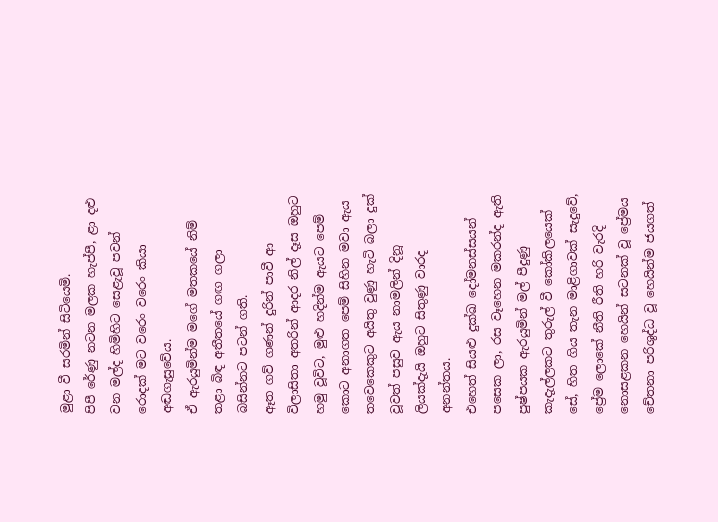මුළා වී සරමින් සිටියෙමි.
පිපී රේණු නටන මලක හැප්පී, ළා දළු වන මල්ද හිමිහිට සෙළැවූ පවන් රොදක් මට වරෙං වරෙං කියා අඬගැසුවේය.
ඒ ඇරයුමින්ම මගේ මතකයේ නිම් තළා බිඳ අතීතයේ ගඟ ගලා බසින්නට පටන් ගති.
ඈත ගව් ගණන් දුරින් පාවී ආ විලාසිතා අතරින් ආදර නිල් දෑස ඔහුට හමු වූවිට, මුළු හදින්ම ඇයට පෙම් කොට අනාගත පෙම් සිහින මවා ඇය තවෙකෙකුට අයිතු වුණු හැටි බලා දුක් වූවත් පසුව ඇය නාමලින් දිනූ ලියක්දැයි ඔහුට සිතුණු වාරද අනන්තය.
එහෙත් සියළු දුක්ඛ දෝමනස්සයන් පසෙක ලා, රස වෑහෙන මකරන්ද ඇති පුෂ්පයක ඇරයුමින් මල් පීදුණු කැදැල්ලකට තුරුල් වී කෝකිලයෙක් සේ, හිත ගිය තැන මාළිගාවක් සැදුවේ, ප්‍රේම ලොකේ නීති රීති හරි වැරදි නොසළකන හෙයින් සටනක් වූ ප්‍රේමය චේතනා පරිශුද්ධ වූ හෙයින්ම ජයගත්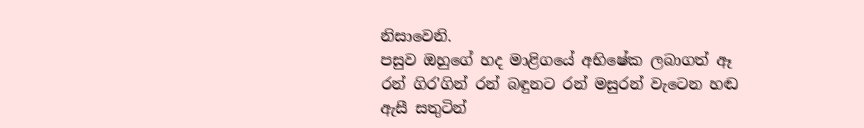නිසාවෙනි.
පසුව ඔහුගේ හද මාළිගයේ අභිෂේක ලබාගත් ඈ රන් ගිර'ගින් රන් බඳුනට රන් මසුරන් වැටෙන හඬ ඇසී සතුටින්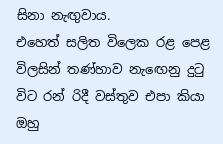සිනා නැඟුවාය.
එහෙත් සලිත විලෙක රළ පෙළ විලසින් තණ්හාව නැඟෙනු දුටු විට රන් රිදී වස්තුව එපා කියා ඔහු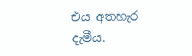එය අතහැර දැමීය.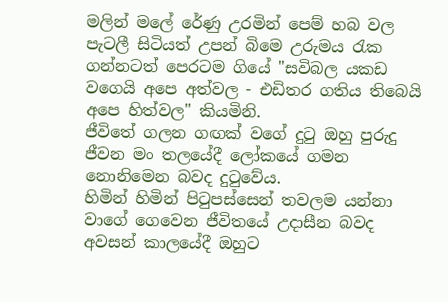මලින් මලේ රේණු උරමින් පෙම් හබ වල පැටලී සිටියත් උපන් බිමෙ උරුමය රැක ගන්නටත් පෙරටම ගියේ "සවිබල යකඩ වගෙයි අපෙ අත්වල - එඩිතර ගතිය තිබෙයි අපෙ හිත්වල" කියමිනි.
ජීවිතේ ගලන ගඟක් වගේ දුටු ඔහු පුරුදු ජීවන මං තලයේදී ලෝකයේ ගමන නොනිමෙන බවද දුටුවේය.
හිමින් හිමින් පිටුපස්සෙන් තවලම යන්නා වාගේ ගෙවෙන ජීවිතයේ උදාසීන බවද අවසන් කාලයේදී ඔහුට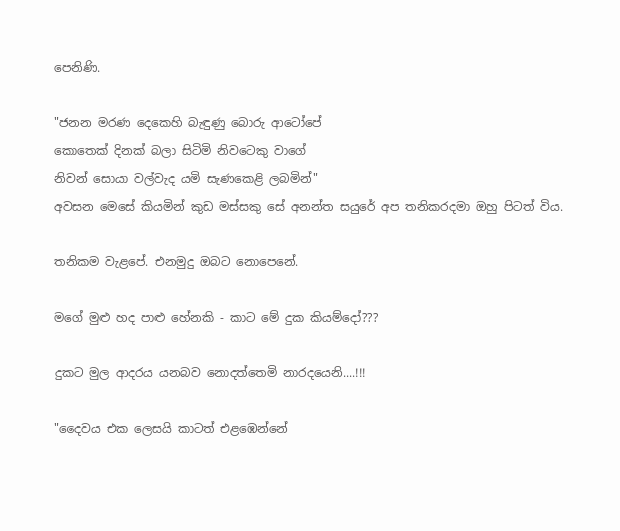පෙනිණි.

"ජනන මරණ දෙකෙහි බැඳුණු බොරු ආටෝපේ
කොතෙක් දිනක් බලා සිටිමි නිවටෙකු වාගේ
නිවන් සොයා වල්වැද යමි සැණකෙළි ලබමින්"
අවසන මෙසේ කියමින් කුඩ මස්සකු සේ අනන්ත සයුරේ අප තනිකරදමා ඔහු පිටත් විය.

තනිකම වැළපේ. එනමුදු ඔබට නොපෙනේ.

මගේ මුළු හද පාළු හේනකි - කාට මේ දුක කියම්දෝ???

දුකට මුල ආදරය යනබව නොදත්තෙමි නාරදයෙනි....!!!

"දෛවය එක ලෙසයි කාටත් එළඹෙන්නේ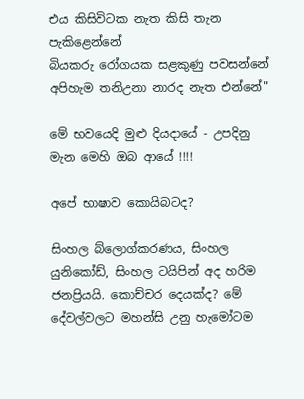එය කිසිවිටක නැත කිසි තැන පැකිළෙන්නේ
බියකරු රෝගයක සළකුණු පවසන්නේ
අපිහැම තනිඋනා නාරද නැත එන්නේ"

මේ භවයෙදි මුළු දියදායේ - උපදිනු මැන මෙහි ඔබ ආයේ !!!!

අපේ භාෂාව කොයිබටද?

සිංහල බ්ලොග්කරණය, සිංහල යුනිකෝඩ්, සිංහල ටයිපින් අද හරිම ජනප්‍රියයි. කොච්චර දෙයක්ද? මේ දේවල්වලට මහන්සි උනු හැමෝටම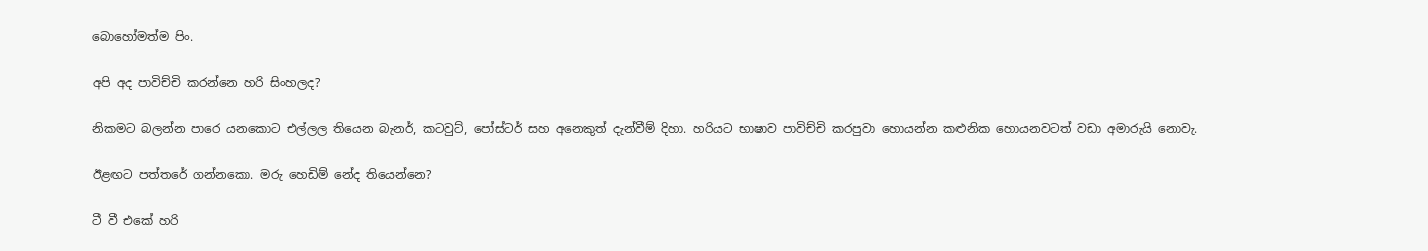බොහෝමත්ම පිං.

අපි අද පාවිච්චි කරන්නෙ හරි සිංහලද?

නිකමට බලන්න පාරෙ යනකොට එල්ලල තියෙන බැනර්, කටවුට්, පෝස්ටර් සහ අනෙකුත් දැන්වීම් දිහා. හරියට භාෂාව පාවිච්චි කරපුවා හොයන්න කළුනික හොයනවටත් වඩා අමාරුයි නොවැ.

ඊළඟට පත්තරේ ගන්නකො. මරු හෙඩිම් නේද තියෙන්නෙ?

ටී වී එකේ හරි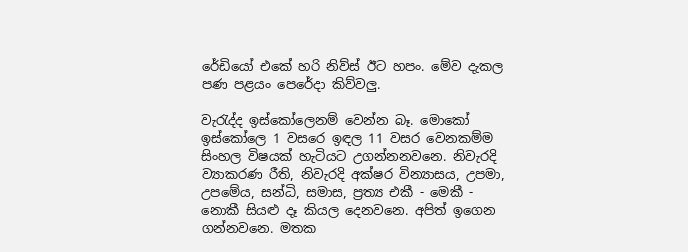රේඩියෝ එකේ හරි නිව්ස් ඊට හපං. මේව දැකල පණ පළයං පෙරේදා කිව්වලු.

වැරැද්ද ඉස්කෝලෙනම් වෙන්න බෑ. මොකෝ ඉස්කෝලෙ 1 වසරෙ ඉඳල 11 වසර වෙනකම්ම සිංහල විෂයක් හැටියට උගන්නනවනෙ. නිවැරදි ව්‍යාකරණ රීති, නිවැරදි අක්ෂර වින්‍යාසය, උපමා, උපමේය, සන්ධි, සමාස, ප්‍රත්‍ය එකී - මෙකී - නොකී සියළු දෑ කියල දෙනවනෙ. අපිත් ඉගෙන ගන්නවනෙ. මතක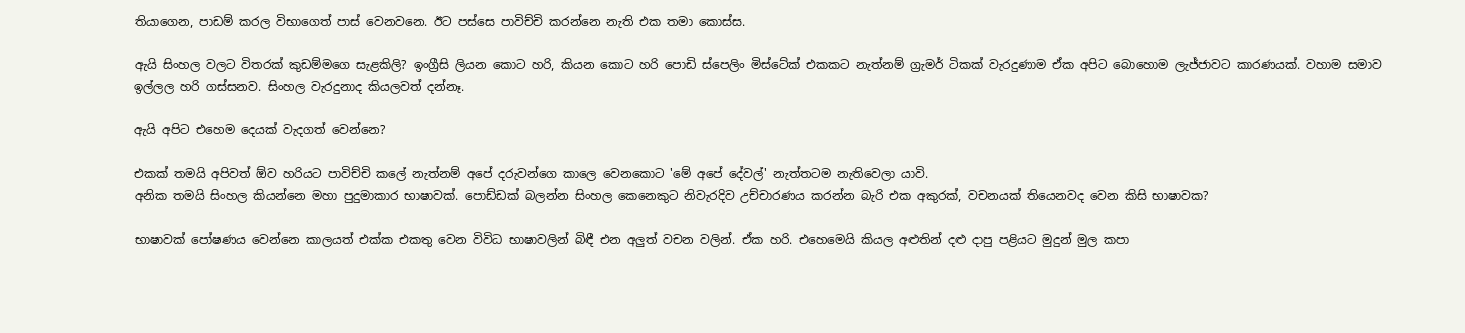තියාගෙන, පාඩම් කරල විභාගෙත් පාස් වෙනවනෙ. ඊට පස්සෙ පාවිච්චි කරන්නෙ නැති එක තමා කොස්ස.

ඇයි සිංහල වලට විතරක් කුඩම්මගෙ සැළකිලි? ඉංග්‍රීසි ලියන කොට හරි, කියන කොට හරි පොඩි ස්පෙලිං මිස්ටේක් එකකට නැත්නම් ග්‍රැමර් ටිකක් වැරදුණාම ඒක අපිට බොහොම ලැජ්ජාවට කාරණයක්. වහාම සමාව ඉල්ලල හරි ගස්සනව. සිංහල වැරදුනාද කියලවත් දන්නෑ.

ඇයි අපිට එහෙම දෙයක් වැදගත් වෙන්නෙ?

එකක් තමයි අපිවත් ඕව හරියට පාවිච්චි කලේ නැත්නම් අපේ දරුවන්ගෙ කාලෙ වෙනකොට 'මේ අපේ දේවල්' නැත්තටම නැතිවෙලා යාවි.
අනික තමයි සිංහල කියන්නෙ මහා පුදුමාකාර භාෂාවක්. පොඩ්ඩක් බලන්න සිංහල කෙනෙකුට නිවැරදිව උච්චාරණය කරන්න බැරි එක අකුරක්, වචනයක් තියෙනවද වෙන කිසි භාෂාවක?

භාෂාවක් පෝෂණය වෙන්නෙ කාලයත් එක්ක එකතු වෙන විවිධ භාෂාවලින් බිඳී එන අලුත් වචන වලින්. ඒක හරි. එහෙමෙයි කියල අළුතින් දළු දාපු පළියට මුදුන් මුල කපා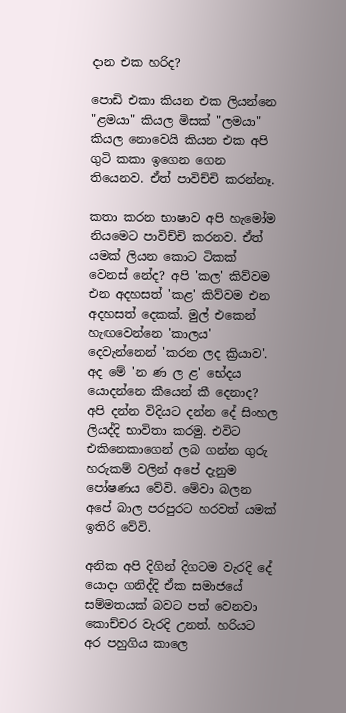දාන එක හරිද?

පොඩි එකා කියන එක ලියන්නෙ "ළමයා" කියල මිසක් "ලමයා" කියල නොවෙයි කියන එක අපි ගුටි කකා ඉගෙන ගෙන තියෙනව. ඒත් පාවිච්චි කරන්නෑ.

කතා කරන භාෂාව අපි හැමෝම නියමෙට පාවිච්චි කරනව. ඒත් යමක් ලියන කොට ටිකක් වෙනස් නේද? අපි 'කල' කිව්වම එන අදහසත් 'කළ' කිව්වම එන අදහසත් දෙකක්. මුල් එකෙන් හැඟවෙන්නෙ 'කාලය' දෙවැන්නෙන් 'කරන ලද ක්‍රියාව'. අද මේ 'න ණ ල ළ' භේදය යොදන්නෙ කීයෙන් කී දෙනාද? අපි දන්න විදියට දන්න දේ සිංහල ලියද්දි භාවිතා කරමු. එවිට එකිනෙකාගෙන් ලබ ගන්න ගුරු හරුකම් වලින් අපේ දැනුම පෝෂණය වේවි. මේවා බලන අපේ බාල පරපුරට හරවත් යමක් ඉතිරි වේවි.

අනික අපි දිගින් දිගටම වැරදි දේ යොදා ගනිද්දි ඒක සමාජයේ සම්මතයක් බවට පත් වෙනවා කොච්චර වැරදි උනත්. හරියට අර පහුගිය කාලෙ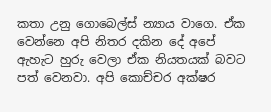කතා උනු ගොබෙල්ස් න්‍යාය වාගෙ. ඒක වෙන්නෙ අපි නිතර දකින දේ අපේ ඇහැට හුරු වෙලා ඒක නියතයක් බවට පත් වෙනවා. අපි කොච්චර අක්ෂර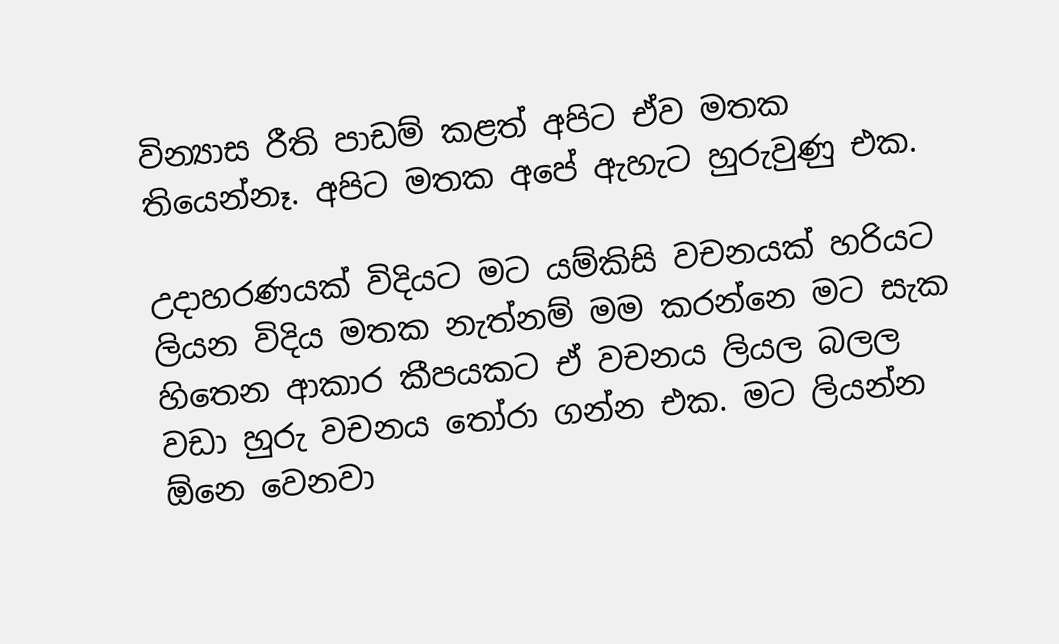වින්‍යාස රීති පාඩම් කළත් අපිට ඒව මතක තියෙන්නෑ. අපිට මතක අපේ ඇහැට හුරුවුණු එක.

උදාහරණයක් විදියට මට යම්කිසි වචනයක් හරියට ලියන විදිය මතක නැත්නම් මම කරන්නෙ මට සැක හිතෙන ආකාර කීපයකට ඒ වචනය ලියල බලල වඩා හුරු වචනය තෝරා ගන්න එක. මට ලියන්න ඕනෙ වෙනවා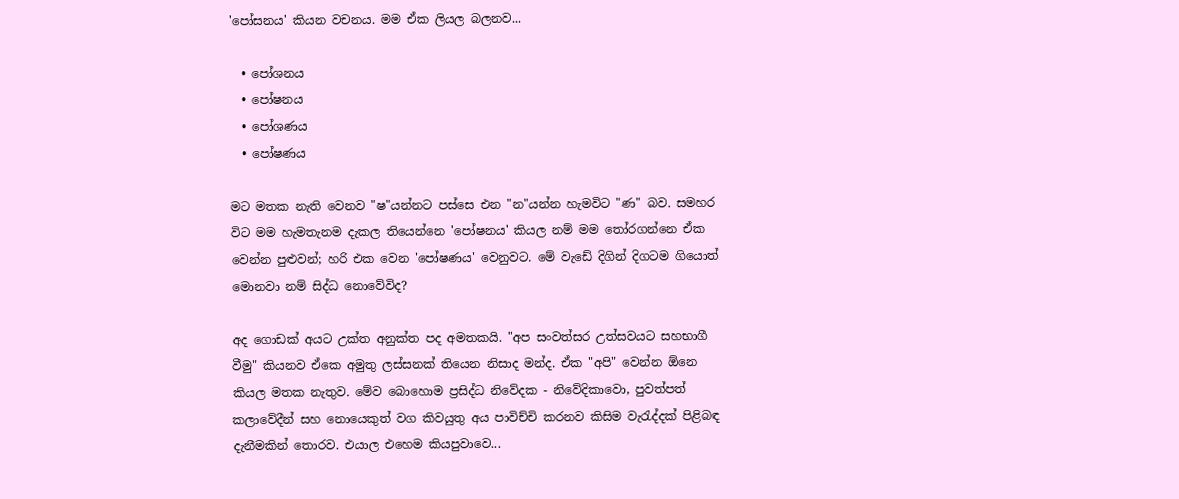'පෝසනය' කියන වචනය. මම ඒක ලියල බලනව...

  • පෝශනය
  • පෝෂනය
  • පෝශණය
  • පෝෂණය

මට මතක නැති වෙනව "ෂ"යන්නට පස්සෙ එන "න"යන්න හැමවිට "ණ" බව. සමහර විට මම හැමතැනම දැකල තියෙන්නෙ 'පෝෂනය' කියල නම් මම තෝරගන්නෙ ඒක වෙන්න පුළුවන්; හරි එක වෙන 'පෝෂණය' වෙනුවට. මේ වැඩේ දිගින් දිගටම ගියොත් මොනවා නම් සිද්ධ නොවේවිද?

අද ගොඩක් අයට උක්ත අනුක්ත පද අමතකයි. "අප සංවත්සර උත්සවයට සහභාගී වීමු" කියනව ඒකෙ අමුතු ලස්සනක් තියෙන නිසාද මන්ද. ඒක "අපි" වෙන්න ඕනෙ කියල මතක නැතුව. මේව බොහොම ප්‍රසිද්ධ නිවේදක - නිවේදිකාවො, පුවත්පත් කලාවේදීන් සහ නොයෙකුත් වග කිවයුතු අය පාවිච්චි කරනව කිසිම වැරැද්දක් පිළිබඳ දැනීමකින් තොරව. එයාල එහෙම කියපුවාවෙ...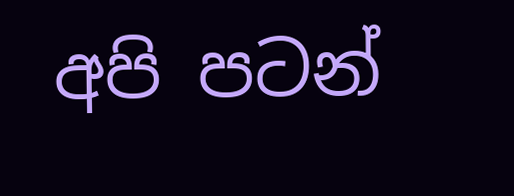අපි පටන්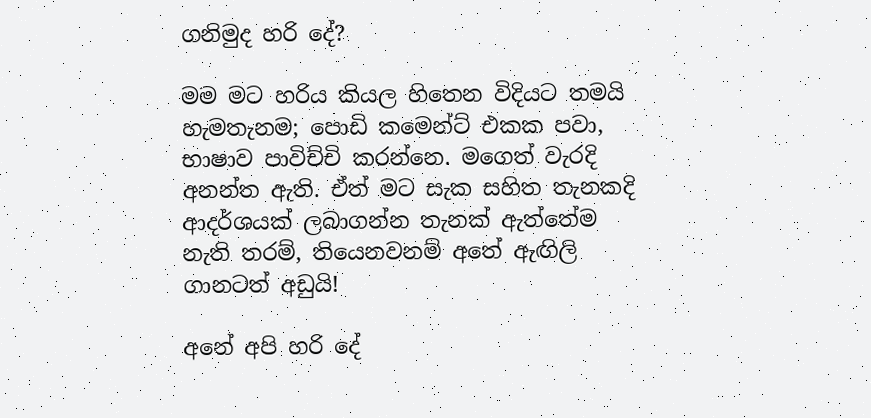ගනිමුද හරි දේ?

මම මට හරිය කියල හිතෙන විදියට තමයි හැමතැනම; පොඩි කමෙන්ට් එකක පවා, භාෂාව පාවිච්චි කරන්නෙ. මගෙත් වැරදි අනන්ත ඇති. ඒත් මට සැක සහිත තැනකදි ආදර්ශයක් ලබාගන්න තැනක් ඇත්තේම නැති තරම්, තියෙනවනම් අතේ ඇඟිලි ගානටත් අඩුයි!

අනේ අපි හරි දේ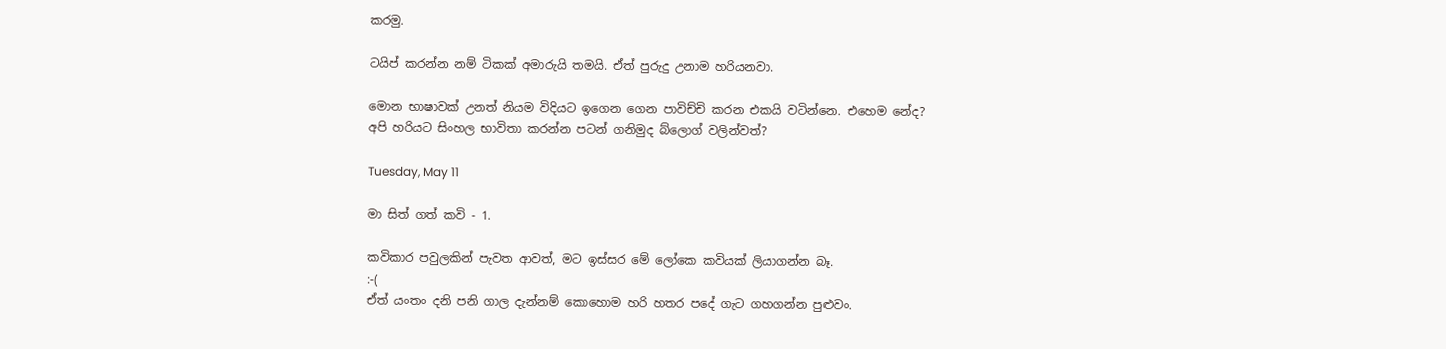කරමු.

ටයිප් කරන්න නම් ටිකක් අමාරුයි තමයි. ඒත් පුරුදු උනාම හරියනවා.

මොන භාෂාවක් උනත් නියම විදියට ඉගෙන ගෙන පාවිච්චි කරන එකයි වටින්නෙ. එහෙම නේද?
අපි හරියට සිංහල භාවිතා කරන්න පටන් ගනිමුද බ්ලොග් වලින්වත්?

Tuesday, May 11

මා සිත් ගත් කවි - 1.

කවිකාර පවුලකින් පැවත ආවත්, මට ඉස්සර මේ ලෝකෙ කවියක් ලියාගන්න බෑ.
:-(
ඒත් යංතං දනි පනි ගාල දැන්නම් කොහොම හරි හතර පදේ ගැට ගහගන්න පුළුවං.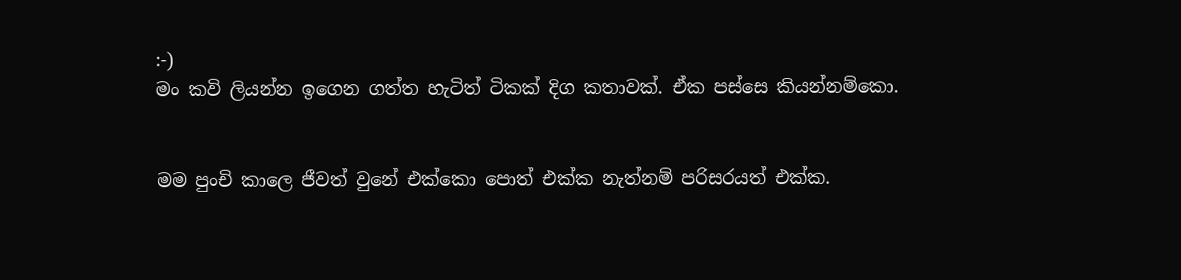:-)
මං කවි ලියන්න ඉගෙන ගත්ත හැටිත් ටිකක් දිග කතාවක්. ඒක පස්සෙ කියන්නම්කො.


මම පුංචි කාලෙ ජීවත් වුනේ එක්කො පොත් එක්ක නැත්නම් පරිසරයත් එක්ක.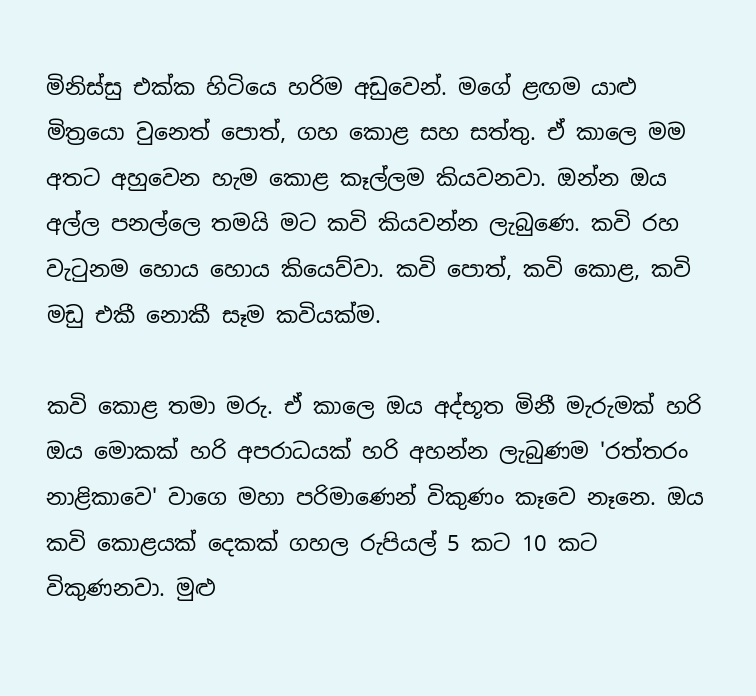මිනිස්සු එක්ක හිටියෙ හරිම අඩුවෙන්. මගේ ළඟම යාළු මිත්‍රයො වුනෙත් පොත්, ගහ කොළ සහ සත්තු. ඒ කාලෙ මම අතට අහුවෙන හැම කොළ කෑල්ලම කියවනවා. ඔන්න ඔය අල්ල පනල්ලෙ තමයි මට කවි කියවන්න ලැබුණෙ. කවි රහ වැටුනම හොය හොය කියෙව්වා. කවි පොත්, කවි කොළ, කවි මඩු එකී නොකී සෑම කවියක්ම.

කවි කොළ තමා මරු. ඒ කාලෙ ඔය අද්භූත මිනී මැරුමක් හරි ඔය මොකක් හරි අපරාධයක් හරි අහන්න ලැබුණම 'රත්තරං නාළිකාවෙ' වාගෙ මහා පරිමාණෙන් විකුණං කෑවෙ නෑනෙ. ඔය කවි කොළයක් දෙකක් ගහල රුපියල් 5 කට 10 කට විකුණනවා. මුළු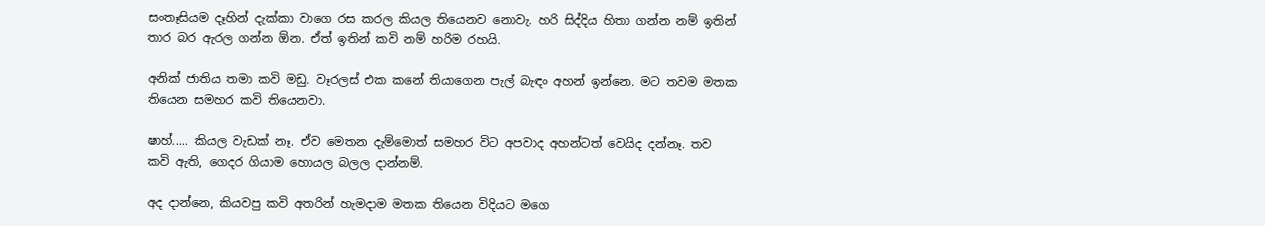සංතෑසියම දෑහින් දැක්කා වාගෙ රස කරල කියල තියෙනව නොවැ. හරි සිද්දිය හිතා ගන්න නම් ඉතින් තාර බර ඇරල ගන්න ඕන. ඒත් ඉතින් කවි නම් හරිම රහයි.

අනික් ජාතිය තමා කවි මඩු. වෑරලස් එක කනේ තියාගෙන පැල් බැඳං අහන් ඉන්නෙ. මට තවම මතක තියෙන සමහර කවි තියෙනවා.

ෂාහ්..... කියල වැඩක් නෑ. ඒව මෙතන දැම්මොත් සමහර විට අපවාද අහන්ටත් වෙයිද දන්නෑ. තව කවි ඇති, ගෙදර ගියාම හොයල බලල දාන්නම්.

අද දාන්නෙ, කියවපු කවි අතරින් හැමදාම මතක තියෙන විදියට මගෙ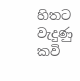හිතට වැදුණු කවි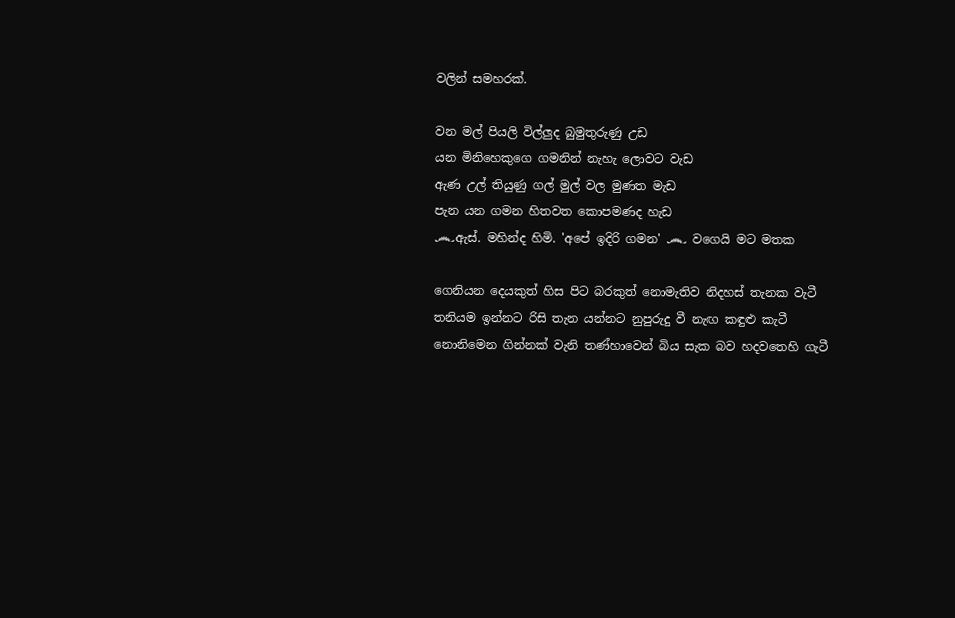වලින් සමහරක්.

වන මල් පියලි විල්ලුද බුමුතුරුණු උඩ
යන මිනිහෙකුගෙ ගමනින් නැහැ ලොවට වැඩ
ඇණ උල් තියුණු ගල් මුල් වල මුණත මැඩ
පැන යන ගමන හිතවත කොපමණද හැඩ
෴ඇස්. මහින්ද හිමි. 'අපේ ඉදිරි ගමන' ෴ වගෙයි මට මතක

ගෙනියන දෙයකුත් හිස පිට බරකුත් නොමැතිව නිදහස් තැනක වැටී
තනියම ඉන්නට රිසි තැන යන්නට නුපුරුදු වී නැඟ කඳුළු කැටී
නොනිමෙන ගින්නක් වැනි තණ්හාවෙන් බිය සැක බව හදවතෙහි ගැටී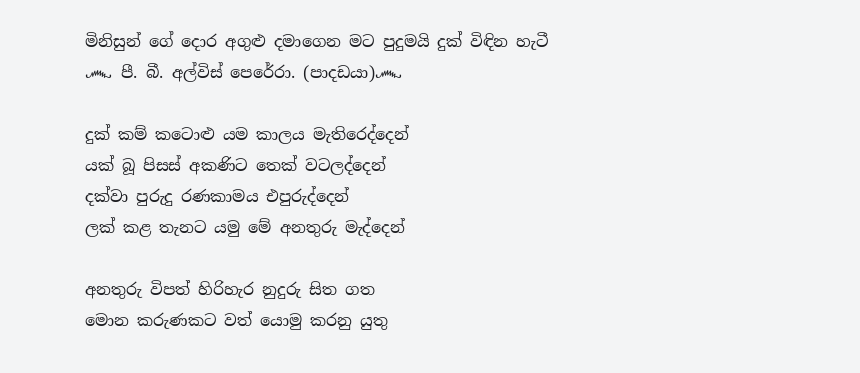මිනිසුන් ගේ දොර අගුළු දමාගෙන මට පුදුමයි දුක් විඳින හැටී
෴ පී. බී. අල්විස් පෙරේරා. (පාදඩයා)෴

දුක් කම් කටොළු යම කාලය මැතිරෙද්දෙන්
යක් බූ පිසස් අකණිට තෙක් වටලද්දෙන්
දක්වා පුරුදු රණකාමය එපුරුද්දෙන්
ලක් කළ තැනට යමු මේ අනතුරු මැද්දෙන්

අනතුරු විපත් හිරිහැර නුදුරු සිත ගත
මොන කරුණකට වත් යොමු කරනු යුතු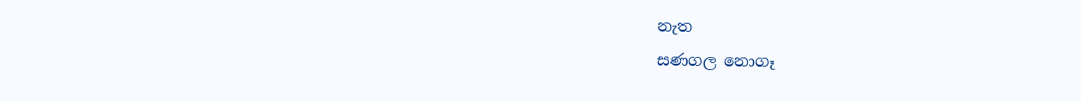නැත
සණගල නොගෑ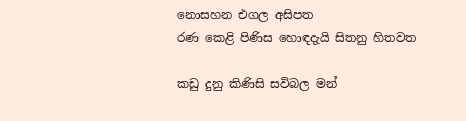නොසහන එගල අසිපත
රණ කෙළි පිණිස හොඳදැයි සිතනු හිතවත

කඩු දුනු කිණිසි සවිබල මන්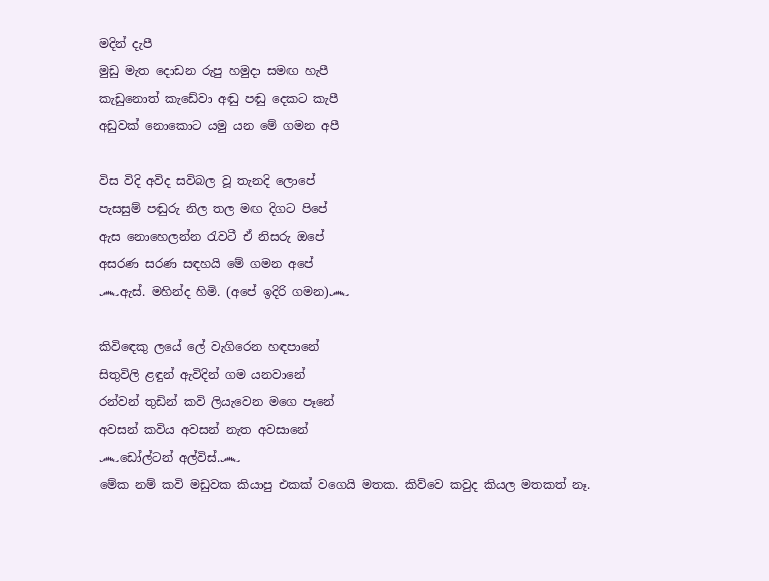මදින් දැපී
මුඩු මැත දොඩන රුපු හමුදා සමඟ හැපී
කැඩුනොත් කැඩේවා අඬු පඬු දෙකට කැපී
අඩුවක් නොකොට යමු යන මේ ගමන අපී

විස විදි අවිද සවිබල වූ තැනදි ලොපේ
පැසසුම් පඬුරු නිල තල මඟ දිගට පිපේ
ඇස නොහෙලන්න රැවටී ඒ නිසරු ඔපේ
අසරණ සරණ සඳහයි මේ ගමන අපේ
෴ඇස්. මහින්ද හිමි. (අපේ ඉදිරි ගමන)෴

කිවිඳෙකු ලයේ ලේ වැගිරෙන හඳපානේ
සිතුවිලි ළඳුන් ඇවිදින් ගම යනවානේ
රන්වන් තුඩින් කවි ලියැවෙන මගෙ පෑනේ
අවසන් කවිය අවසන් නැත අවසානේ
෴ඩෝල්ටන් අල්විස්.෴
මේක නම් කවි මඩුවක කියාපු එකක් වගෙයි මතක. කිව්වෙ කවුද කියල මතකත් නෑ.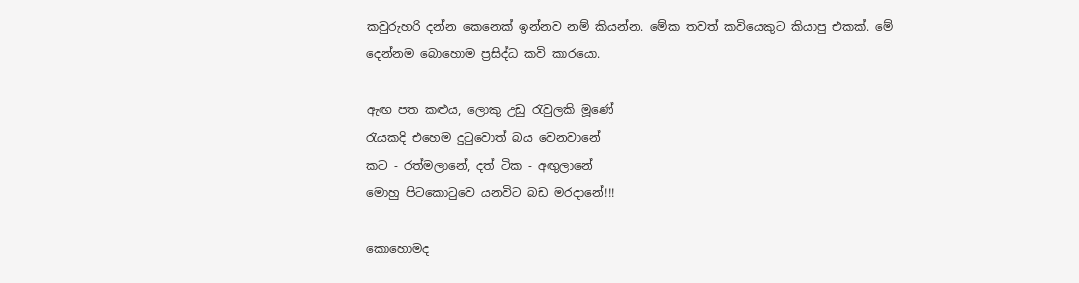කවුරුහරි දන්න කෙනෙක් ඉන්නව නම් කියන්න. මේක තවත් කවියෙකුට කියාපු එකක්. මේ දෙන්නම බොහොම ප්‍රසිද්ධ කවි කාරයො.

ඇඟ පත කළුය, ලොකු උඩු රැවුලකි මූණේ
රැයකදි එහෙම දුටුවොත් බය වෙනවානේ
කට - රත්මලානේ, දත් ටික - අඟුලානේ
මොහු පිටකොටුවෙ යනවිට බඩ මරදානේ!!!

කොහොමද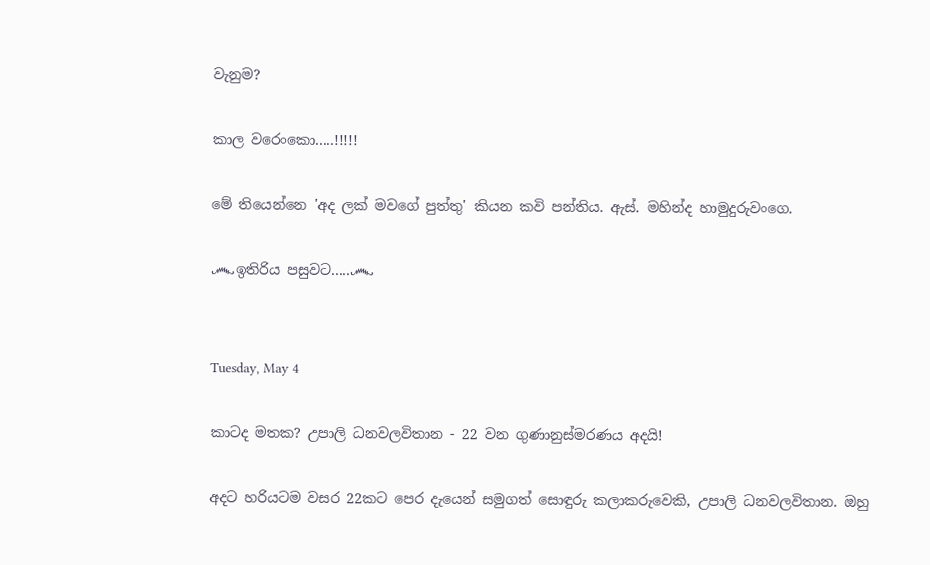වැනුම?

කාල වරෙංකො.....!!!!!

මේ තියෙන්නෙ 'අද ලක් මවගේ පුත්තු' කියන කවි පන්තිය. ඇස්. මහින්ද හාමුදුරුවංගෙ.

෴ඉතිරිය පසුවට.....෴


Tuesday, May 4

කාටද මතක? උපාලි ධනවලවිතාන - 22 වන ගුණානුස්මරණය අදයි!

අදට හරියටම වසර 22කට පෙර දැයෙන් සමුගත් සොඳුරු කලාකරුවෙකි, උපාලි ධනවලවිතාන. ඔහු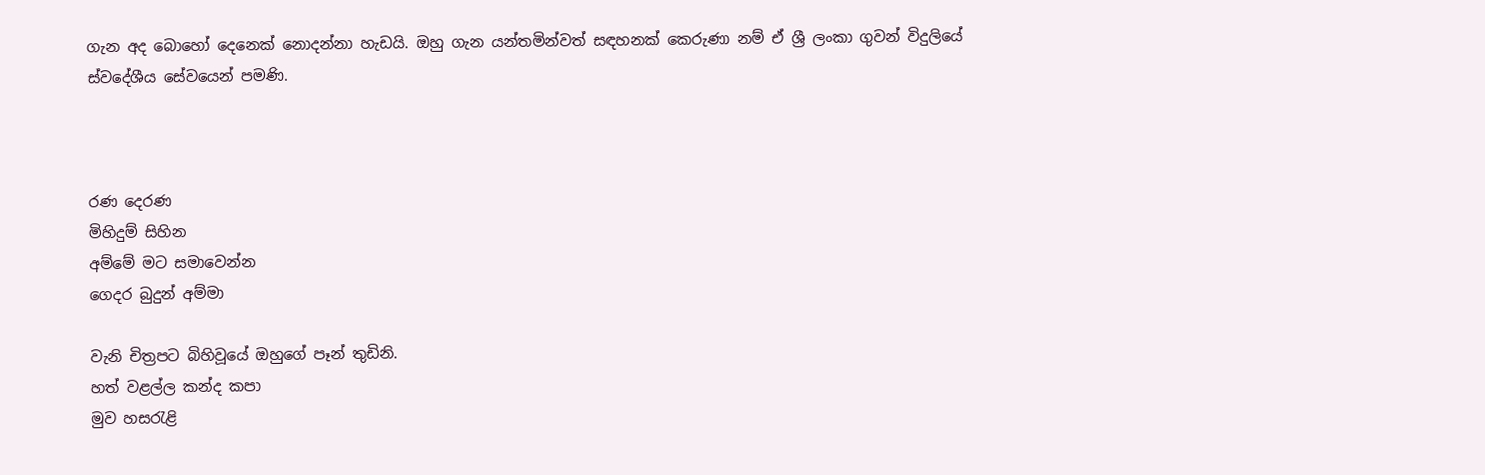ගැන අද බොහෝ දෙනෙක් නොදන්නා හැඩයි. ඔහු ගැන යන්තමින්වත් සඳහනක් කෙරුණා නම් ඒ ශ්‍රී ලංකා ගුවන් විදුලියේ ස්වදේශීය සේවයෙන් පමණි.



රණ දෙරණ
මිහිදුම් සිහින
අම්මේ මට සමාවෙන්න
ගෙදර බුදුන් අම්මා

වැනි චිත්‍රපට බිහිවූයේ ඔහුගේ පෑන් තුඩිනි.
හත් වළල්ල කන්ද කපා
මුව හසරැළි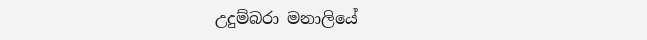උදුම්බරා මනාලියේ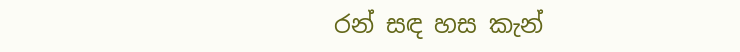රන් සඳ හස කැන්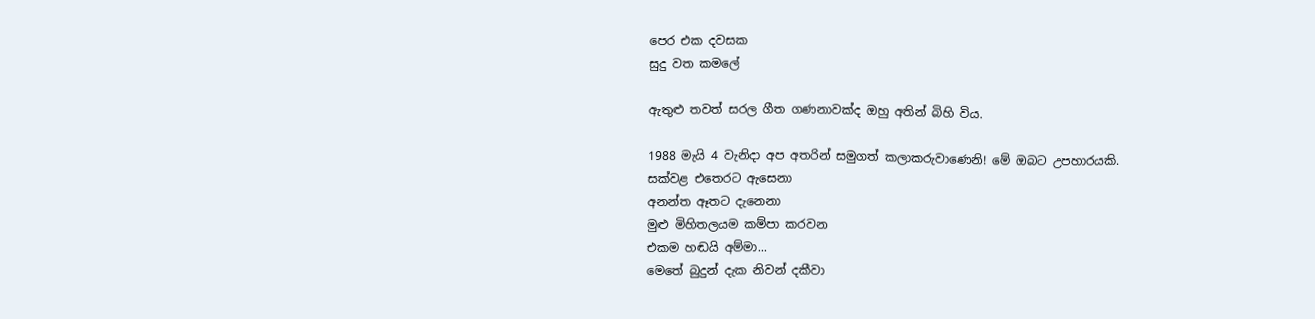පෙර එක දවසක
සුදු වත කමලේ

ඇතුළු තවත් සරල ගීත ගණනාවක්ද ඔහු අතින් බිහි විය.

1988 මැයි 4 වැනිදා අප අතරින් සමුගත් කලාකරුවාණෙනි! මේ ඔබට උපහාරයකි.
සක්වළ එතෙරට ඇසෙනා
අනන්ත ඈතට දැනෙනා
මුළු මිහිතලයම කම්පා කරවන
එකම හඬයි අම්මා...
මෙතේ බුදුන් දැක නිවන් දකීවා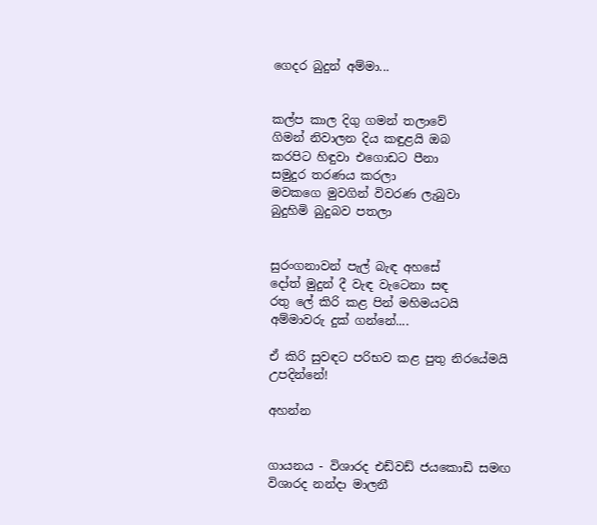ගෙදර බුදුන් අම්මා...


කල්ප කාල දිගු ගමන් තලාවේ
ගිමන් නිවාලන දිය කඳුළයි ඔබ
කරපිට හිඳුවා එගොඩට පීනා
සමුදුර තරණය කරලා
මවකගෙ මුවගින් විවරණ ලැබුවා
බුදුහිමි බුදුබව පතලා


සුරංගනාවන් පැල් බැඳ අහසේ
දෝත් මුදුන් දී වැඳ වැටෙනා සඳ
රතු ලේ කිරි කළ පින් මහිමයටයි
අම්මාවරු දුක් ගන්නේ....

ඒ කිරි සුවඳට පරිභව කළ පුතු නිරයේමයි උපදින්නේ!

අහන්න


ගායනය - විශාරද එඩ්වඩ් ජයකොඩි සමඟ විශාරද නන්දා මාලනී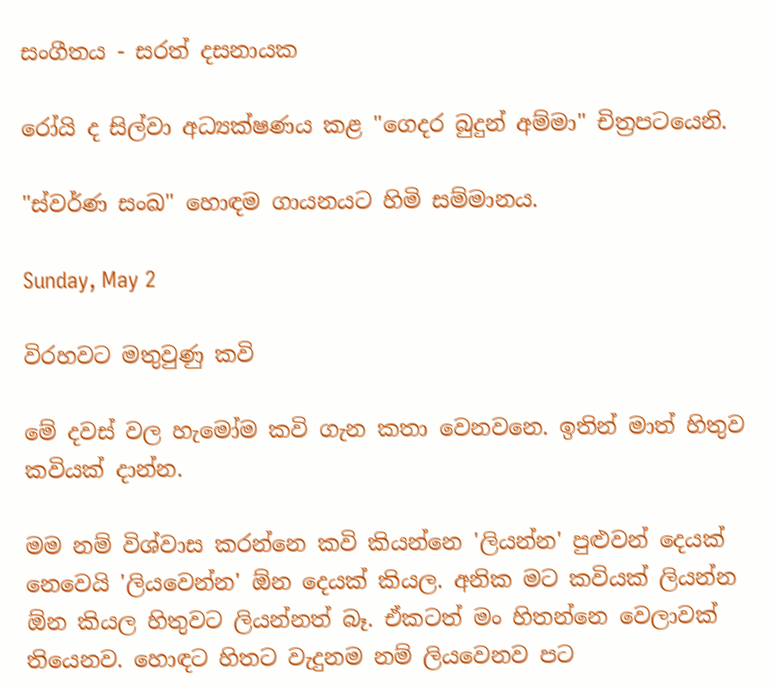සංගීතය - සරත් දසනායක

රෝයි ද සිල්වා අධ්‍යක්ෂණය කළ "ගෙදර බුදුන් අම්මා" චිත්‍රපටයෙනි.

"ස්වර්ණ සංඛ" හොඳම ගායනයට හිමි සම්මානය.

Sunday, May 2

විරහවට මතුවුණු කවි

මේ දවස් වල හැමෝම කවි ගැන කතා වෙනවනෙ. ඉතින් මාත් හිතුව කවියක් දාන්න.

මම නම් විශ්වාස කරන්නෙ කවි කියන්නෙ 'ලියන්න' පුළුවන් දෙයක් නෙවෙයි 'ලියවෙන්න' ඕන දෙයක් කියල. අනික මට කවියක් ලියන්න ඕන කියල හිතුවට ලියන්නත් බෑ. ඒකටත් මං හිතන්නෙ වෙලාවක් තියෙනව. හොඳට හිතට වැදුනම නම් ලියවෙනව පට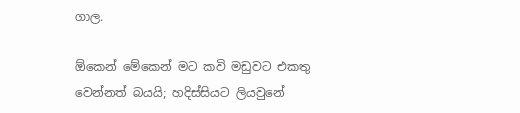ගාල.

ඕකෙන් මේකෙන් මට කවි මඩුවට එකතු වෙන්නත් බයයි; හදිස්සියට ලියවුනේ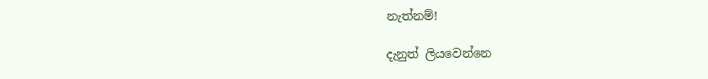නැත්නම්!

දැනුත් ලියවෙන්නෙ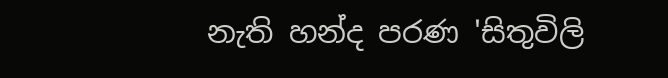නැති හන්ද පරණ 'සිතුවිලි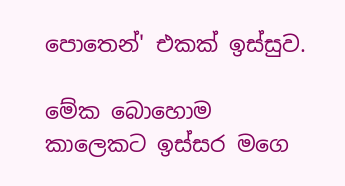පොතෙන්' එකක් ඉස්සුව.

මේක බොහොම කාලෙකට ඉස්සර මගෙ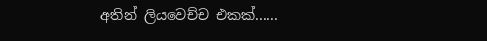අතින් ලියවෙච්ච එකක්......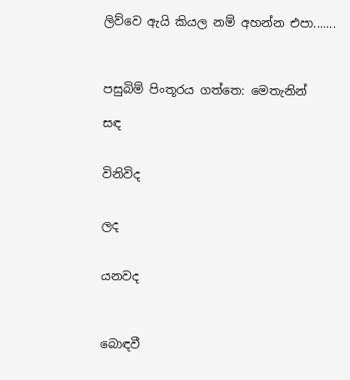ලිව්වෙ ඇයි කියල නම් අහන්න එපා.......



පසුබිම් පිංතූරය ගත්තෙ: මෙතැනින්

සඳ


විනිවිද


ලද


යනවද



බොඳවී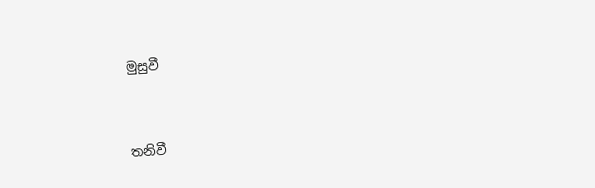මුසුවී


තනිවී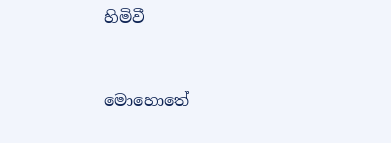හිමිවී



මොහොතේ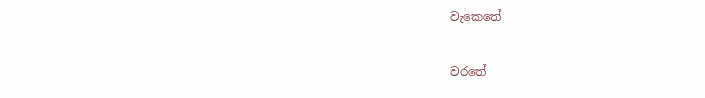වැකෙතේ


වරතේ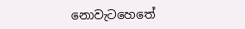නොවැටහෙතේ